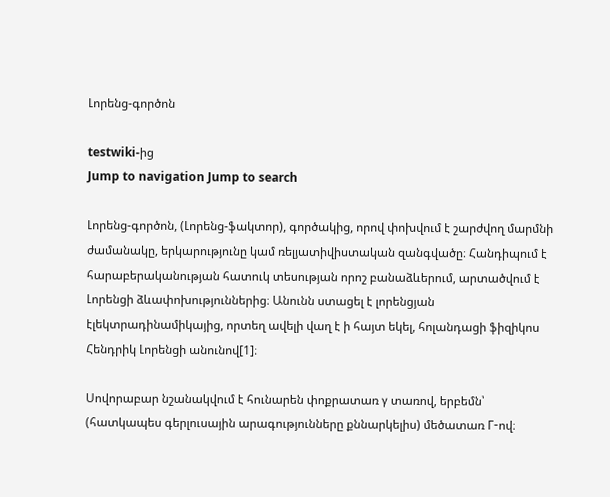Լորենց-գործոն

testwiki-ից
Jump to navigation Jump to search

Լորենց-գործոն, (Լորենց-ֆակտոր), գործակից, որով փոխվում է շարժվող մարմնի ժամանակը, երկարությունը կամ ռելյատիվիստական զանգվածը։ Հանդիպում է հարաբերականության հատուկ տեսության որոշ բանաձևերում, արտածվում է Լորենցի ձևափոխություններից։ Անունն ստացել է լորենցյան էլեկտրադինամիկայից, որտեղ ավելի վաղ է ի հայտ եկել, հոլանդացի ֆիզիկոս Հենդրիկ Լորենցի անունով[1]։

Սովորաբար նշանակվում է հունարեն փոքրատառ γ տառով, երբեմն՝ (հատկապես գերլուսային արագությունները քննարկելիս) մեծատառ Γ-ով։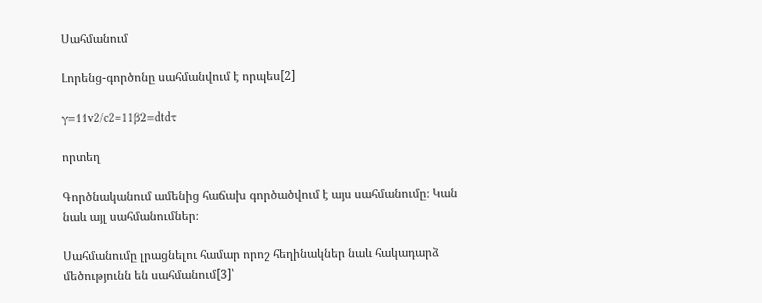Սահմանում

Լորենց-գործոնը սահմանվում է որպես[2]

γ=11v2/c2=11β2=dtdτ

որտեղ

Գործնականում ամենից հաճախ գործածվում է այս սահմանումը։ Կան նաև այլ սահմանումներ։

Սահմանումը լրացնելու համար որոշ հեղինակներ նաև հակադարձ մեծությունն են սահմանում[3]՝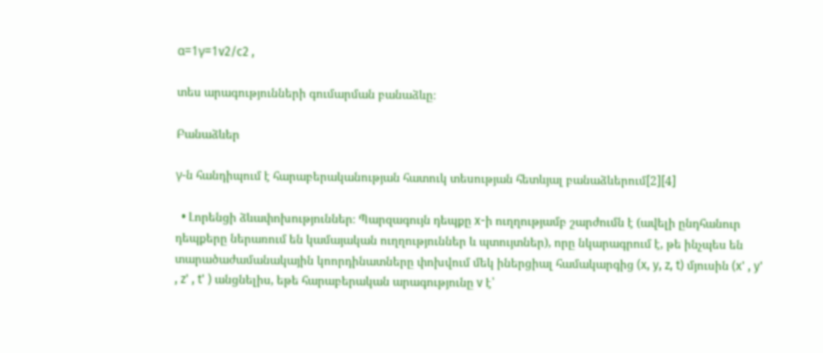α=1γ=1v2/c2 ,

տես արագությունների գումարման բանաձևը։

Բանաձևեր

γ-ն հանդիպում է հարաբերականության հատուկ տեսության հետևյալ բանաձևերում[2][4]

  • Լորենցի ձևափոխություններ։ Պարզագույն դեպքը x-ի ուղղությամբ շարժումն է (ավելի ընդհանուր դեպքերը ներառում են կամայական ուղղություններ և պտույտներ), որը նկարագրում է, թե ինչպես են տարածաժամանակային կոորդինատները փոխվում մեկ իներցիալ համակարգից (x, y, z, t) մյուսին (x' , y' , z' , t' ) անցնելիս, եթե հարաբերական արագությունը v է՝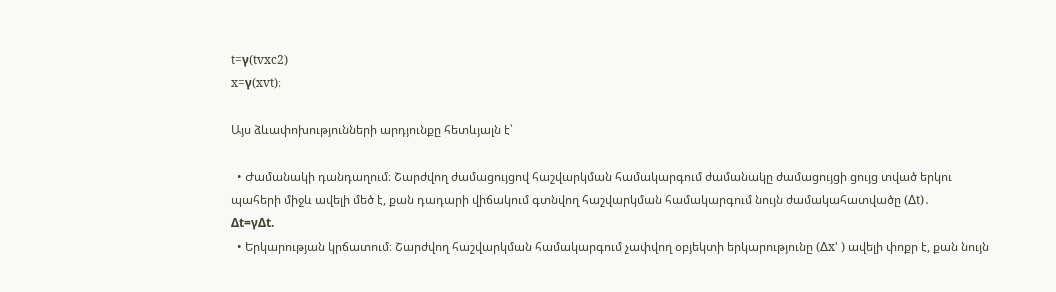t=γ(tvxc2)
x=γ(xvt)։

Այս ձևափոխությունների արդյունքը հետևյալն է՝

  • Ժամանակի դանդաղում։ Շարժվող ժամացույցով հաշվարկման համակարգում ժամանակը ժամացույցի ցույց տված երկու պահերի միջև ավելի մեծ է, քան դադարի վիճակում գտնվող հաշվարկման համակարգում նույն ժամակահատվածը (∆t)․
Δt=γΔt.
  • Երկարության կրճատում։ Շարժվող հաշվարկման համակարգում չափվող օբյեկտի երկարությունը (∆x' ) ավելի փոքր է, քան նույն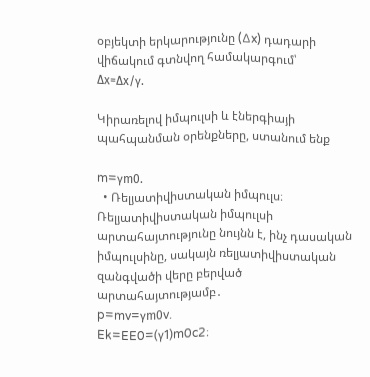օբյեկտի երկարությունը (∆x) դադարի վիճակում գտնվող համակարգում՝
Δx=Δx/γ.

Կիրառելով իմպուլսի և էներգիայի պահպանման օրենքները, ստանում ենք

m=γm0.
  • Ռելյատիվիստական իմպուլս։ Ռելյատիվիստական իմպուլսի արտահայտությունը նույնն է, ինչ դասական իմպուլսինը, սակայն ռելյատիվիստական զանգվածի վերը բերված արտահայտությամբ․
p=mv=γm0v.
Ek=EE0=(γ1)m0c2։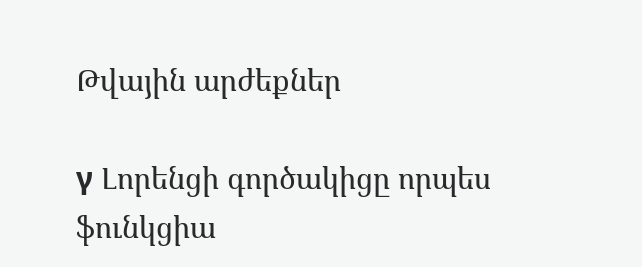Թվային արժեքներ

γ Լորենցի գործակիցը որպես ֆունկցիա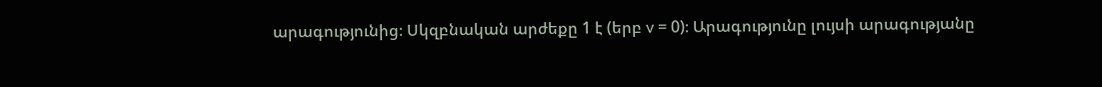արագությունից։ Սկզբնական արժեքը 1 է (երբ v = 0)։ Արագությունը լույսի արագությանը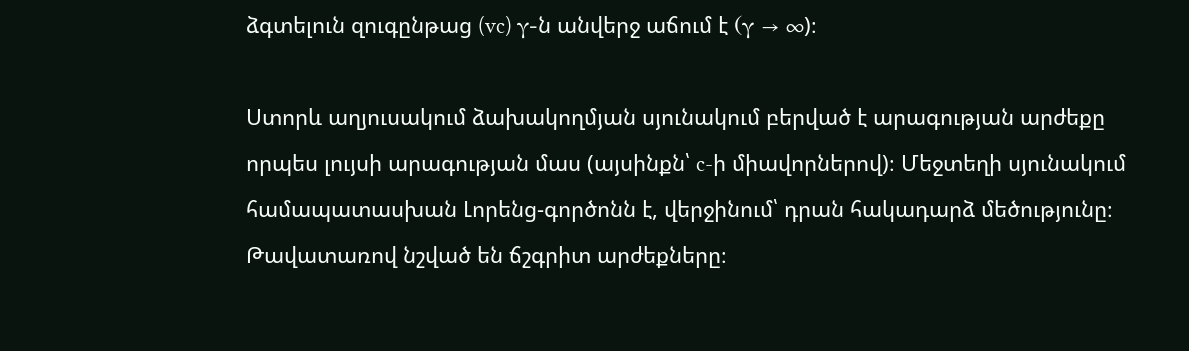ձգտելուն զուգընթաց (vc) γ-ն անվերջ աճում է (γ → ∞)։

Ստորև աղյուսակում ձախակողմյան սյունակում բերված է արագության արժեքը որպես լույսի արագության մաս (այսինքն՝ c-ի միավորներով)։ Մեջտեղի սյունակում համապատասխան Լորենց-գործոնն է, վերջինում՝ դրան հակադարձ մեծությունը։ Թավատառով նշված են ճշգրիտ արժեքները։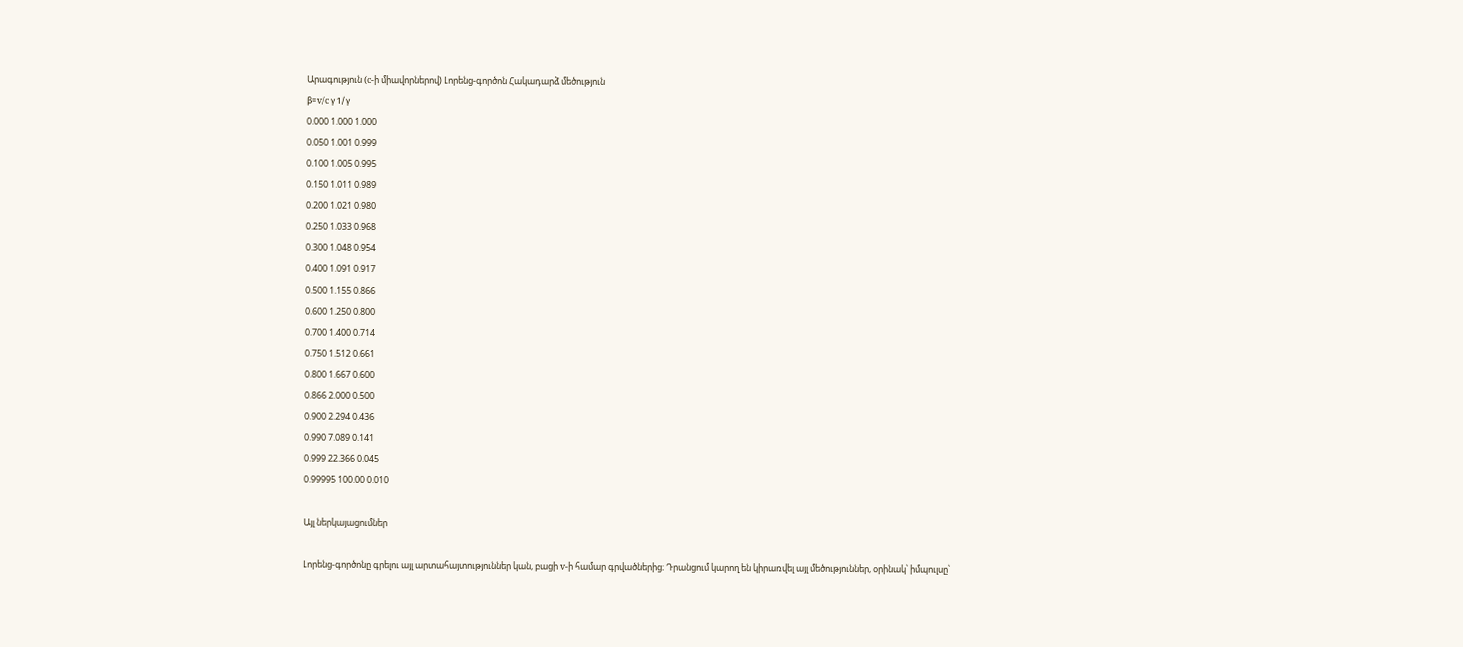Արագություն (c-ի միավորներով) Լորենց-գործոն Հակադարձ մեծություն
β=v/c γ 1/γ
0.000 1.000 1.000
0.050 1.001 0.999
0.100 1.005 0.995
0.150 1.011 0.989
0.200 1.021 0.980
0.250 1.033 0.968
0.300 1.048 0.954
0.400 1.091 0.917
0.500 1.155 0.866
0.600 1.250 0.800
0.700 1.400 0.714
0.750 1.512 0.661
0.800 1.667 0.600
0.866 2.000 0.500
0.900 2.294 0.436
0.990 7.089 0.141
0.999 22.366 0.045
0.99995 100.00 0.010

Այլ ներկայացումներ

Լորենց-գործոնը գրելու այլ արտահայտություններ կան, բացի v-ի համար գրվածներից։ Դրանցում կարող են կիրառվել այլ մեծություններ, օրինակ՝ իմպուլսը՝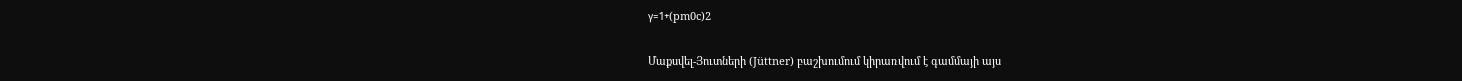γ=1+(pm0c)2

Մաքսվել-Յուտների (Jüttner) բաշխումում կիրառվում է գամմայի այս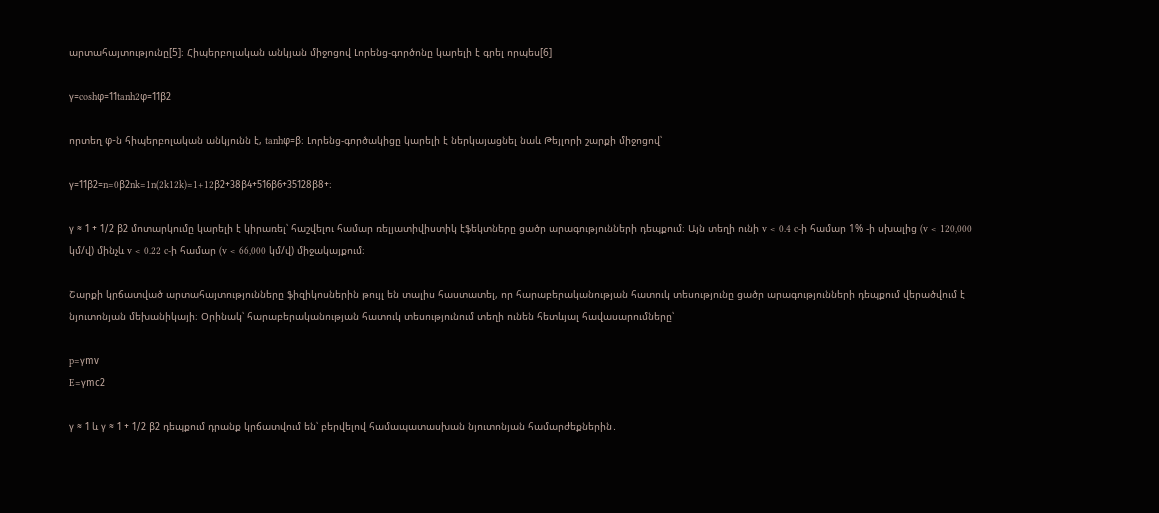արտահայտությունը[5]։ Հիպերբոլական անկյան միջոցով Լորենց-գործոնը կարելի է գրել որպես[6]

γ=coshφ=11tanh2φ=11β2

որտեղ φ-ն հիպերբոլական անկյունն է, tanhφ=β։ Լորենց-գործակիցը կարելի է ներկայացնել նաև Թեյլորի շարքի միջոցով՝

γ=11β2=n=0β2nk=1n(2k12k)=1+12β2+38β4+516β6+35128β8+։

γ ≈ 1 + 1/2 β2 մոտարկումը կարելի է կիրառել՝ հաշվելու համար ռելյատիվիստիկ էֆեկտները ցածր արագությունների դեպքում։ Այն տեղի ունի v < 0.4 c-ի համար 1% -ի սխալից (v < 120,000 կմ/վ) մինչև v < 0.22 c-ի համար (v < 66,000 կմ/վ) միջակայքում։

Շարքի կրճատված արտահայտությունները ֆիզիկոսներին թույլ են տալիս հաստատել, որ հարաբերականության հատուկ տեսությունը ցածր արագությունների դեպքում վերածվում է նյուտոնյան մեխանիկայի։ Օրինակ՝ հարաբերականության հատուկ տեսությունում տեղի ունեն հետևյալ հավասարումները՝

p=γmv
E=γmc2

γ ≈ 1 և γ ≈ 1 + 1/2 β2 դեպքում դրանք կրճատվում են՝ բերվելով համապատասխան նյուտոնյան համարժեքներին․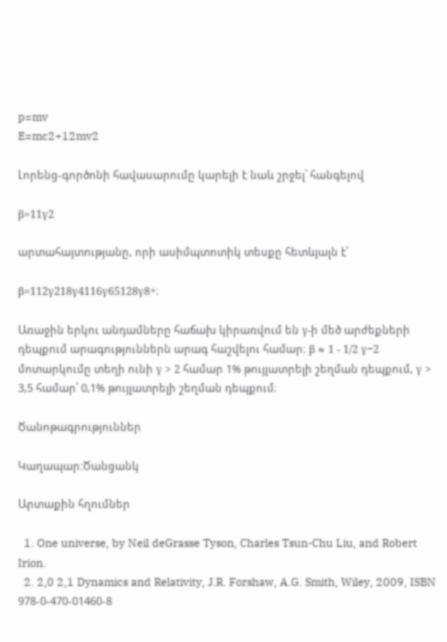p=mv
E=mc2+12mv2

Լորենց-գործոնի հավասարումը կարելի է նաև շրջել՝ հանգելով

β=11γ2

արտահայտությանը, որի ասիմպտոտիկ տեսքը հետևյալն է՝

β=112γ218γ4116γ65128γ8+։

Առաջին երկու անդամները հաճախ կիրառվում են γ-ի մեծ արժեքների դեպքում արագություններն արագ հաշվելու համար։ β ≈ 1 - 1/2 γ−2 մոտարկումը տեղի ունի γ > 2 համար 1% թույլատրելի շեղման դեպքում, γ > 3,5 համար՝ 0,1% թույլատրելի շեղման դեպքում։

Ծանոթագրություններ

Կաղապար:Ծանցանկ

Արտաքին հղումներ

  1. One universe, by Neil deGrasse Tyson, Charles Tsun-Chu Liu, and Robert Irion.
  2. 2,0 2,1 Dynamics and Relativity, J.R. Forshaw, A.G. Smith, Wiley, 2009, ISBN 978-0-470-01460-8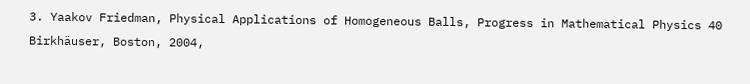3. Yaakov Friedman, Physical Applications of Homogeneous Balls, Progress in Mathematical Physics 40 Birkhäuser, Boston, 2004,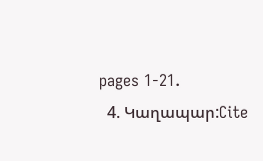pages 1-21.
  4. Կաղապար:Cite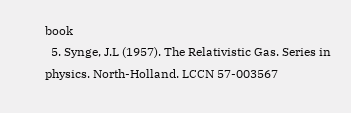book
  5. Synge, J.L (1957). The Relativistic Gas. Series in physics. North-Holland. LCCN 57-003567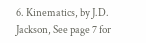6. Kinematics, by J.D. Jackson, See page 7 for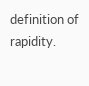definition of rapidity.